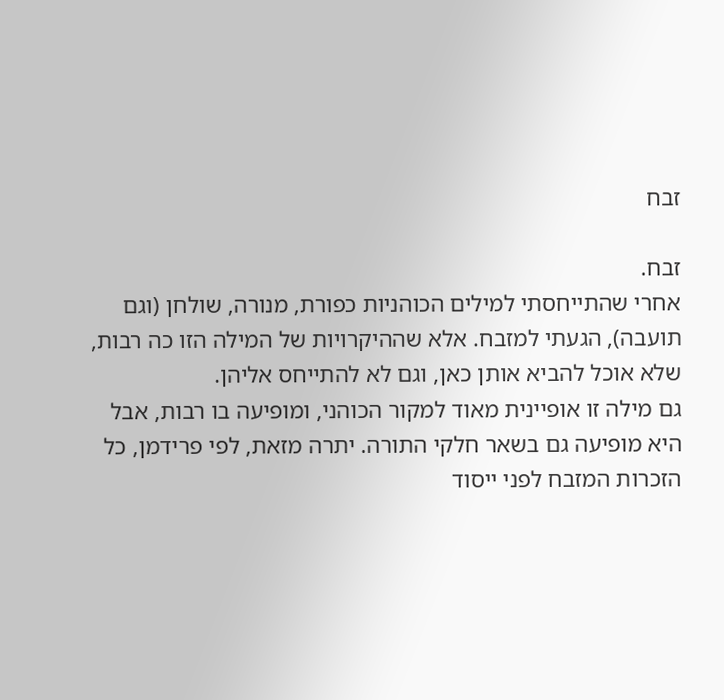זבח

זבח.
אחרי שהתייחסתי למילים הכוהניות כפורת, מנורה, שולחן (וגם תועבה), הגעתי למזבח. אלא שההיקרויות של המילה הזו כה רבות, שלא אוכל להביא אותן כאן, וגם לא להתייחס אליהן.
גם מילה זו אופיינית מאוד למקור הכוהני, ומופיעה בו רבות, אבל היא מופיעה גם בשאר חלקי התורה. יתרה מזאת, לפי פרידמן, כל הזכרות המזבח לפני ייסוד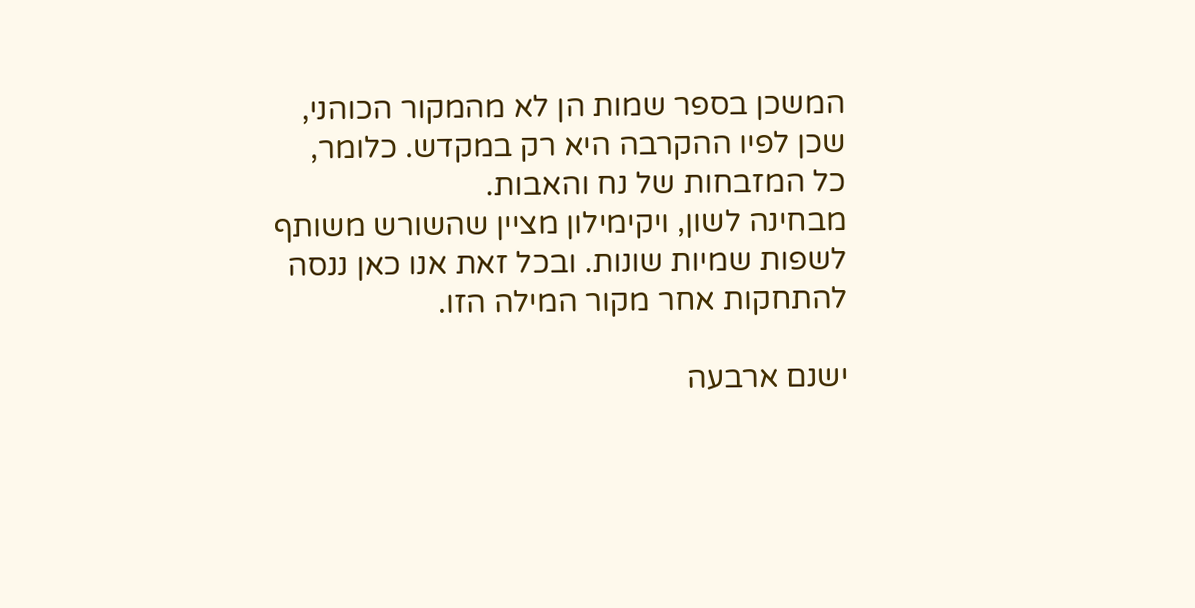המשכן בספר שמות הן לא מהמקור הכוהני, שכן לפיו ההקרבה היא רק במקדש. כלומר, כל המזבחות של נח והאבות.
מבחינה לשון, ויקימילון מציין שהשורש משותף לשפות שמיות שונות. ובכל זאת אנו כאן ננסה להתחקות אחר מקור המילה הזו.

ישנם ארבעה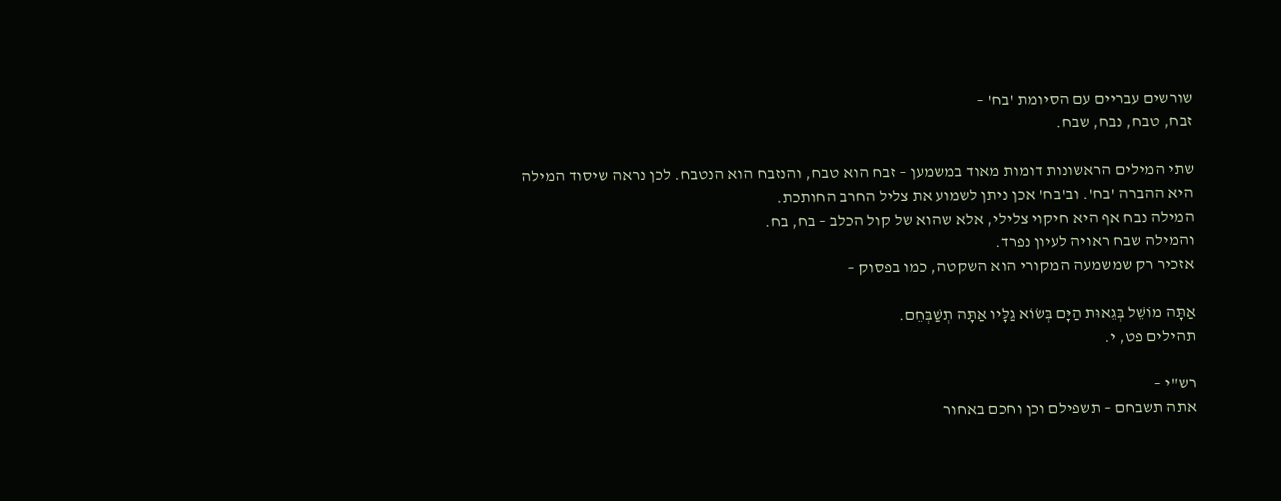שורשים עבריים עם הסיומת 'בח' –
זבח, טבח, נבח, שבח.

שתי המילים הראשונות דומות מאוד במשמען – זבח הוא טבח, והנזבח הוא הנטבח. לכן נראה שיסוד המילה היא ההברה 'בח'. וב'בח' אכן ניתן לשמוע את צליל החרב החותכת.
המילה נבח אף היא חיקוי צלילי, אלא שהוא של קול הכלב – בח, בח.
והמילה שבח ראויה לעיון נפרד.
אזכיר רק שמשמעה המקורי הוא השקטה, כמו בפסוק –

אַתָּה מוֹשֵׁל בְּגֵאוּת הַיָּם בְּשׂוֹא גַלָּיו אַתָּה תְשַׁבְּחֵם.
תהילים פט, י.

רש"י –
אתה תשבחם – תשפילם וכן וחכם באחור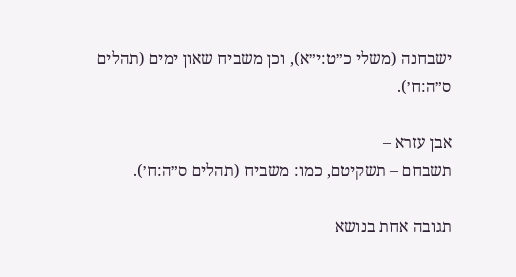ישבחנה (משלי כ״ט:י״א), וכן משביח שאון ימים (תהלים ס״ה:ח׳).

אבן עזרא –
תשבחם – תשקיטם, כמו: משביח (תהלים ס״ה:ח׳).

תגובה אחת בנושא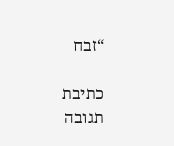“זבח

כתיבת תגובה